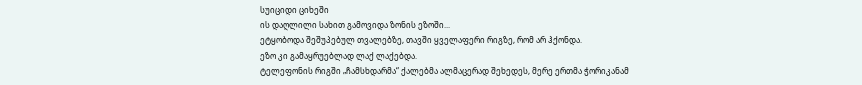სუიციდი ციხეში
ის დაღლილი სახით გამოვიდა ზონის ეზოში...
ეტყობოდა შეშუპებულ თვალებზე, თავში ყველაფერი რიგზე, რომ არ ჰქონდა.
ეზო კი გამაყრუებლად ლაქ ლაქებდა.
ტელეფონის რიგში „ჩამსხდარმა“ ქალებმა ალმაცერად შეხედეს, მერე ერთმა ჭორიკანამ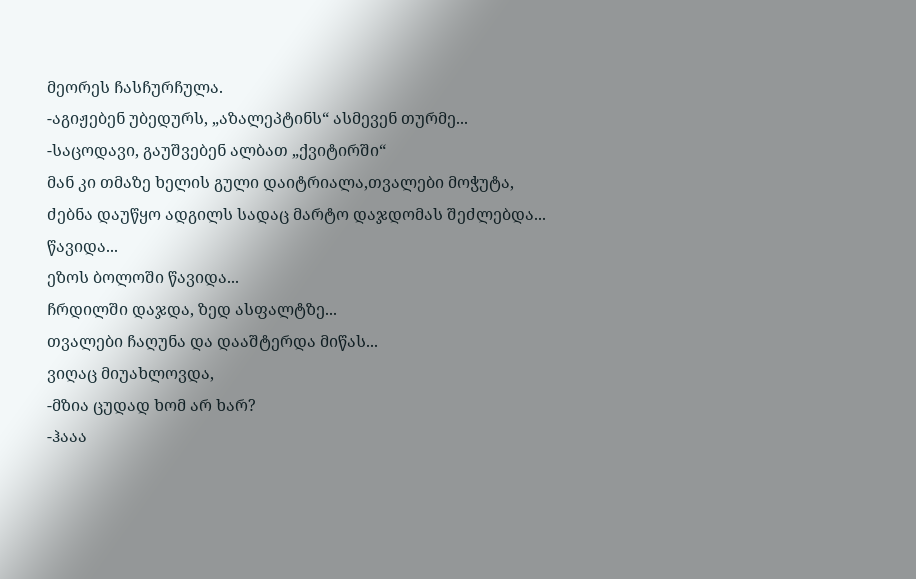მეორეს ჩასჩურჩულა.
-აგიჟებენ უბედურს, „აზალეპტინს“ ასმევენ თურმე...
-საცოდავი, გაუშვებენ ალბათ „ქვიტირში“
მან კი თმაზე ხელის გული დაიტრიალა,თვალები მოჭუტა,
ძებნა დაუწყო ადგილს სადაც მარტო დაჯდომას შეძლებდა...
წავიდა...
ეზოს ბოლოში წავიდა...
ჩრდილში დაჯდა, ზედ ასფალტზე...
თვალები ჩაღუნა და დააშტერდა მიწას...
ვიღაც მიუახლოვდა,
-მზია ცუდად ხომ არ ხარ?
-ჰააა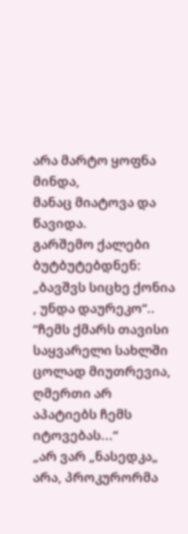არა მარტო ყოფნა მინდა,
მანაც მიატოვა და წავიდა.
გარშემო ქალები ბუტბუტებდნენ:
„ბავშვს სიცხე ქონია , უნდა დაურეკო“..
“ჩემს ქმარს თავისი საყვარელი სახლში ცოლად მიუთრევია,
ღმერთი არ აპატიებს ჩემს იტოვებას...“
„არ ვარ „ნასედკა„ არა, პროკურორმა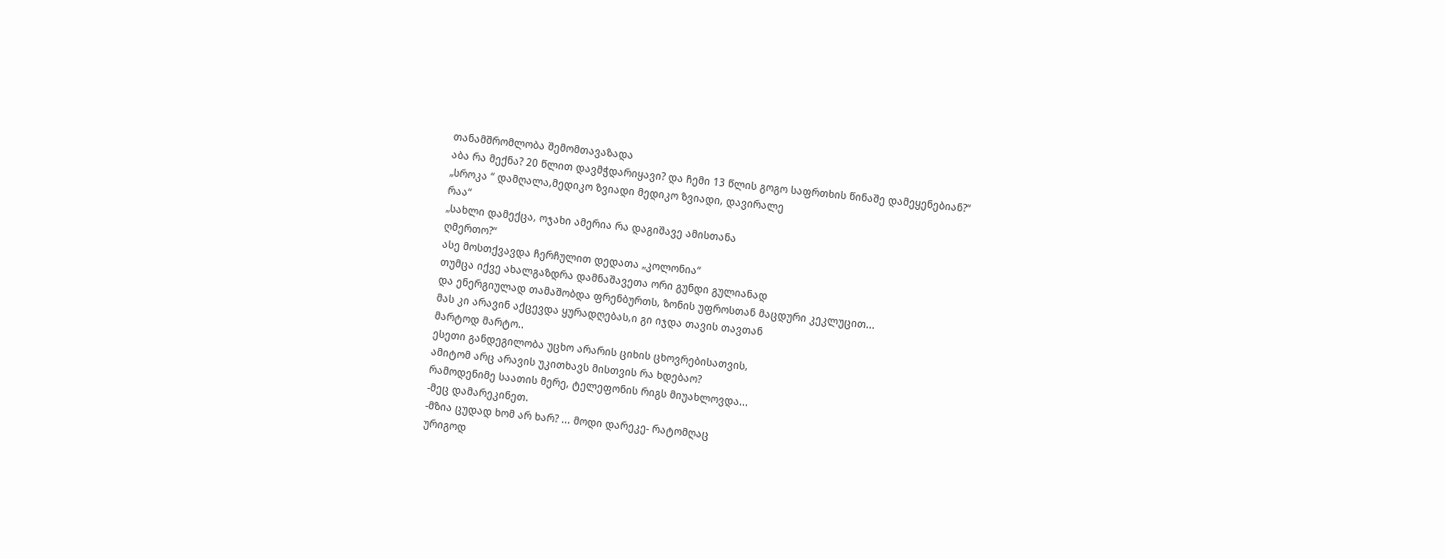თანამშრომლობა შემომთავაზადა
აბა რა მექნა? 20 წლით დავმჭდარიყავი? და ჩემი 13 წლის გოგო საფრთხის წინაშე დამეყენებიან?“
„სროკა “ დამღალა,მედიკო ზვიადი მედიკო ზვიადი, დავირალე
რაა“
„სახლი დამექცა, ოჯახი ამერია რა დაგიშავე ამისთანა
ღმერთო?“
ასე მოსთქვავდა ჩერჩულით დედათა „კოლონია“
თუმცა იქვე ახალგაზდრა დამნაშავეთა ორი გუნდი გულიანად
და ენერგიულად თამაშობდა ფრენბურთს, ზონის უფროსთან მაცდური კეკლუცით...
მას კი არავინ აქცევდა ყურადღებას,ი გი იჯდა თავის თავთან
მარტოდ მარტო..
ესეთი განდეგილობა უცხო არარის ციხის ცხოვრებისათვის,
ამიტომ არც არავის უკითხავს მისთვის რა ხდებაო?
რამოდენიმე საათის მერე, ტელეფონის რიგს მიუახლოვდა...
-მეც დამარეკინეთ.
-მზია ცუდად ხომ არ ხარ? ... მოდი დარეკე- რატომღაც
ურიგოდ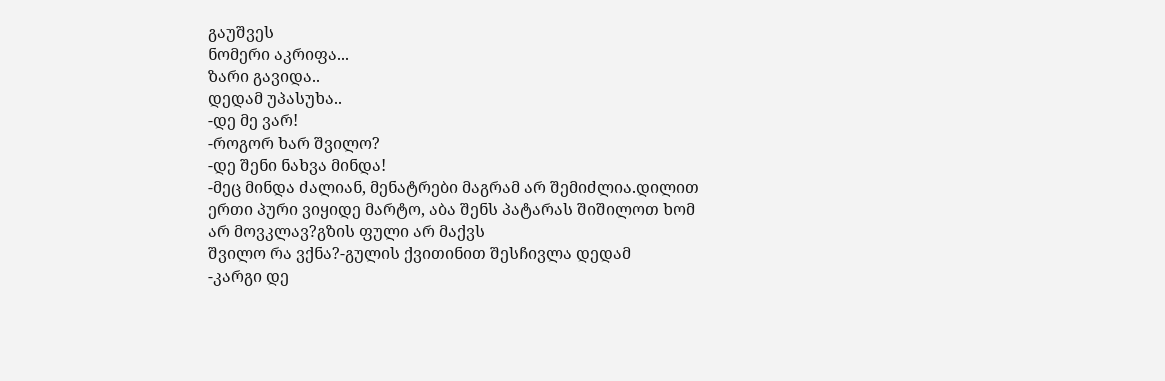გაუშვეს
ნომერი აკრიფა...
ზარი გავიდა..
დედამ უპასუხა..
-დე მე ვარ!
-როგორ ხარ შვილო?
-დე შენი ნახვა მინდა!
-მეც მინდა ძალიან, მენატრები მაგრამ არ შემიძლია.დილით
ერთი პური ვიყიდე მარტო, აბა შენს პატარას შიშილოთ ხომ არ მოვკლავ?გზის ფული არ მაქვს
შვილო რა ვქნა?-გულის ქვითინით შესჩივლა დედამ
-კარგი დე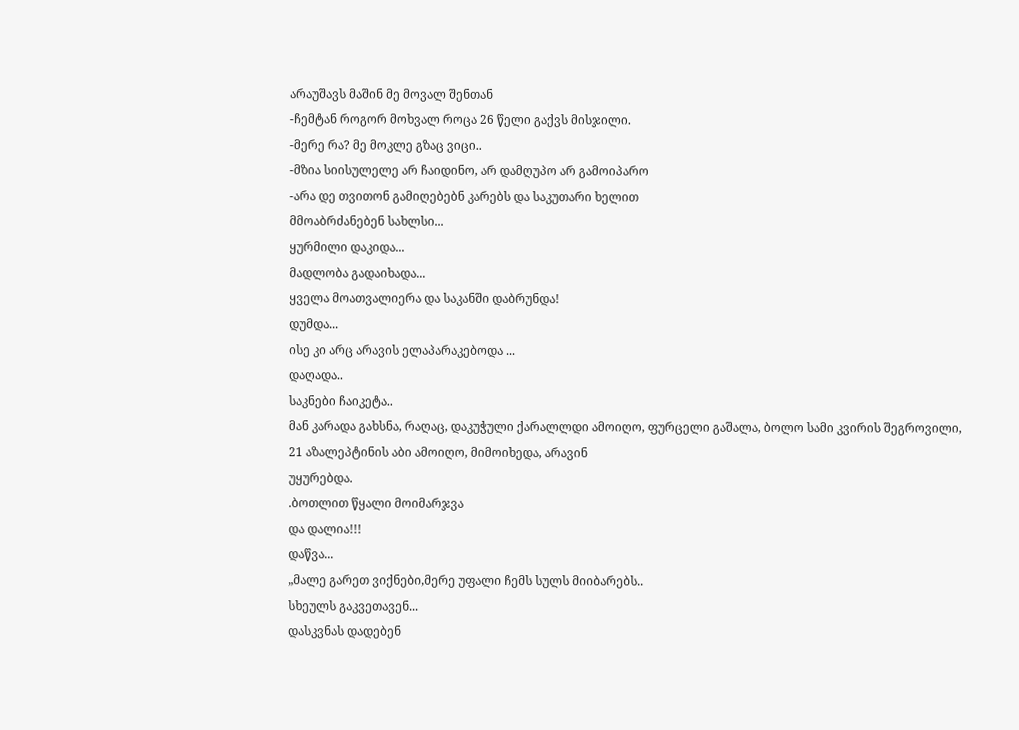არაუშავს მაშინ მე მოვალ შენთან
-ჩემტან როგორ მოხვალ როცა 26 წელი გაქვს მისჯილი.
-მერე რა? მე მოკლე გზაც ვიცი..
-მზია სიისულელე არ ჩაიდინო, არ დამღუპო არ გამოიპარო
-არა დე თვითონ გამიღებებნ კარებს და საკუთარი ხელით
მმოაბრძანებენ სახლსი...
ყურმილი დაკიდა...
მადლობა გადაიხადა...
ყველა მოათვალიერა და საკანში დაბრუნდა!
დუმდა...
ისე კი არც არავის ელაპარაკებოდა ...
დაღადა..
საკნები ჩაიკეტა..
მან კარადა გახსნა, რაღაც, დაკუჭული ქარალლდი ამოიღო, ფურცელი გაშალა, ბოლო სამი კვირის შეგროვილი,
21 აზალეპტინის აბი ამოიღო, მიმოიხედა, არავინ
უყურებდა.
.ბოთლით წყალი მოიმარჯვა
და დალია!!!
დაწვა...
„მალე გარეთ ვიქნები,მერე უფალი ჩემს სულს მიიბარებს..
სხეულს გაკვეთავენ...
დასკვნას დადებენ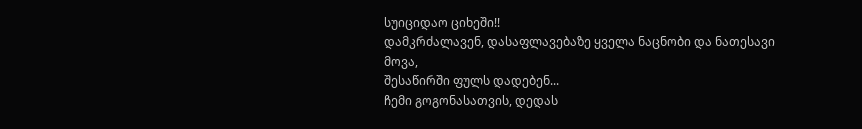სუიციდაო ციხეში!!
დამკრძალავენ, დასაფლავებაზე ყველა ნაცნობი და ნათესავი
მოვა,
შესაწირში ფულს დადებენ...
ჩემი გოგონასათვის, დედას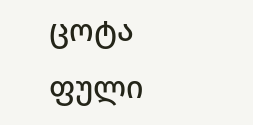ცოტა ფული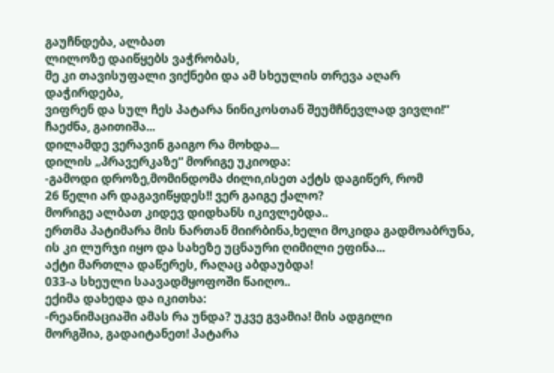გაუჩნდება, ალბათ
ლილოზე დაიწყებს ვაჭრობას,
მე კი თავისუფალი ვიქნები და ამ სხეულის თრევა აღარ
დაჭირდება,
ვიფრენ და სულ ჩეს პატარა ნინიკოსთან შეუმჩნევლად ვივლი!“
ჩაეძნა, გაითიშა...
დილამდე ვერავინ გაიგო რა მოხდა...
დილის „პრავერკაზე“ მორიგე უკიოდა:
-გამოდი დროზე,მომინდომა ძილი,ისეთ აქტს დაგიწერ, რომ
26 წელი არ დაგავიწყდეს!! ვერ გაიგე ქალო?
მორიგე ალბათ კიდევ დიდხანს იკივლებდა..
ერთმა პატიმარა მის ნართან მიირბინა,ხელი მოკიდა გადმოაბრუნა,
ის კი ლურჯი იყო და სახეზე უცნაური ღიმილი ეფინა...
აქტი მართლა დაწერეს, რაღაც აბდაუბდა!
033-ა სხეული საავადმყოფოში წაიღო..
ექიმა დახედა და იკითხა:
-რეანიმაციაში ამას რა უნდა? უკვე გვამია! მის ადგილი
მორგშია, გადაიტანეთ! პატარა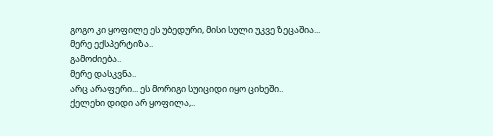გოგო კი ყოფილე ეს უბედური, მისი სული უკვე ზეცაშია...
მერე ექსპერტიზა..
გამოძიება..
მერე დასკვნა..
არც არაფერი... ეს მორიგი სუიციდი იყო ციხეში..
ქელეხი დიდი არ ყოფილა,..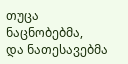თუცა ნაცნობებმა,
და ნათესავებმა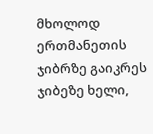მხოლოდ ერთმანეთის ჯიბრზე გაიკრეს ჯიბეზე ხელი,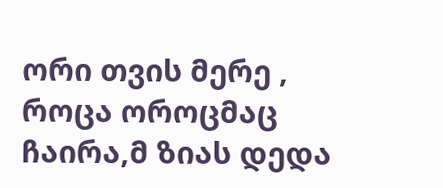ორი თვის მერე , როცა ოროცმაც ჩაირა,მ ზიას დედა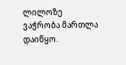ლილოზე
ვაჭრობა მართლა დაიწყო.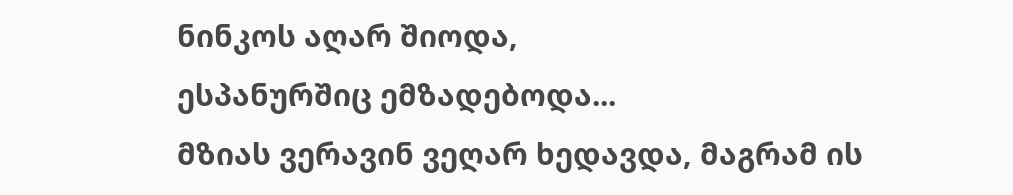ნინკოს აღარ შიოდა,
ესპანურშიც ემზადებოდა...
მზიას ვერავინ ვეღარ ხედავდა, მაგრამ ის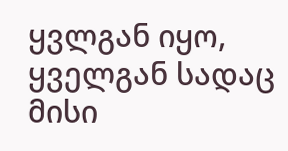ყვლგან იყო,
ყველგან სადაც მისი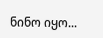ნინო იყო...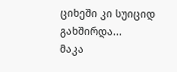ციხეში კი სუიციდ
გახშირდა...
მაკა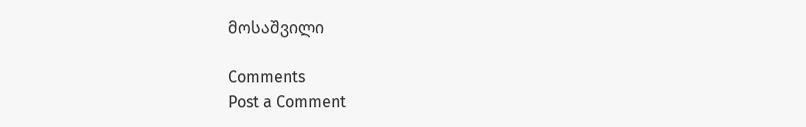მოსაშვილი

Comments
Post a Comment